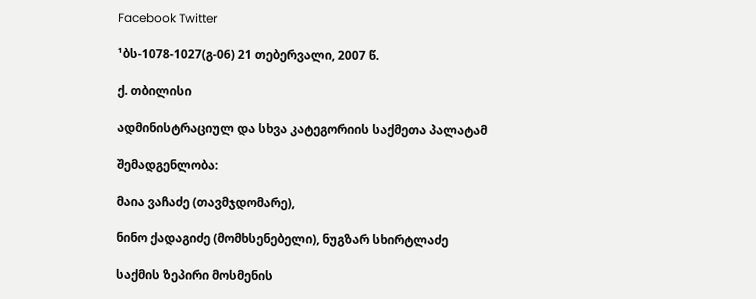Facebook Twitter

¹ბს-1078-1027(გ-06) 21 თებერვალი, 2007 წ.

ქ. თბილისი

ადმინისტრაციულ და სხვა კატეგორიის საქმეთა პალატამ

შემადგენლობა:

მაია ვაჩაძე (თავმჯდომარე),

ნინო ქადაგიძე (მომხსენებელი), ნუგზარ სხირტლაძე

საქმის ზეპირი მოსმენის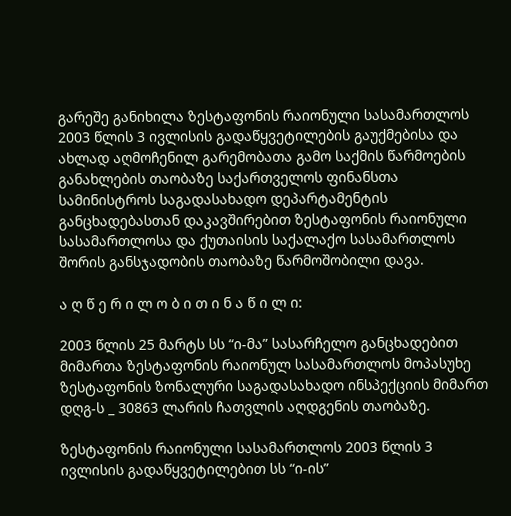გარეშე განიხილა ზესტაფონის რაიონული სასამართლოს 2003 წლის 3 ივლისის გადაწყვეტილების გაუქმებისა და ახლად აღმოჩენილ გარემობათა გამო საქმის წარმოების განახლების თაობაზე საქართველოს ფინანსთა სამინისტროს საგადასახადო დეპარტამენტის განცხადებასთან დაკავშირებით ზესტაფონის რაიონული სასამართლოსა და ქუთაისის საქალაქო სასამართლოს შორის განსჯადობის თაობაზე წარმოშობილი დავა.

ა ღ წ ე რ ი ლ ო ბ ი თ ი ნ ა წ ი ლ ი:

2003 წლის 25 მარტს სს “ი-მა” სასარჩელო განცხადებით მიმართა ზესტაფონის რაიონულ სასამართლოს მოპასუხე ზესტაფონის ზონალური საგადასახადო ინსპექციის მიმართ დღგ-ს _ 30863 ლარის ჩათვლის აღდგენის თაობაზე.

ზესტაფონის რაიონული სასამართლოს 2003 წლის 3 ივლისის გადაწყვეტილებით სს “ი-ის”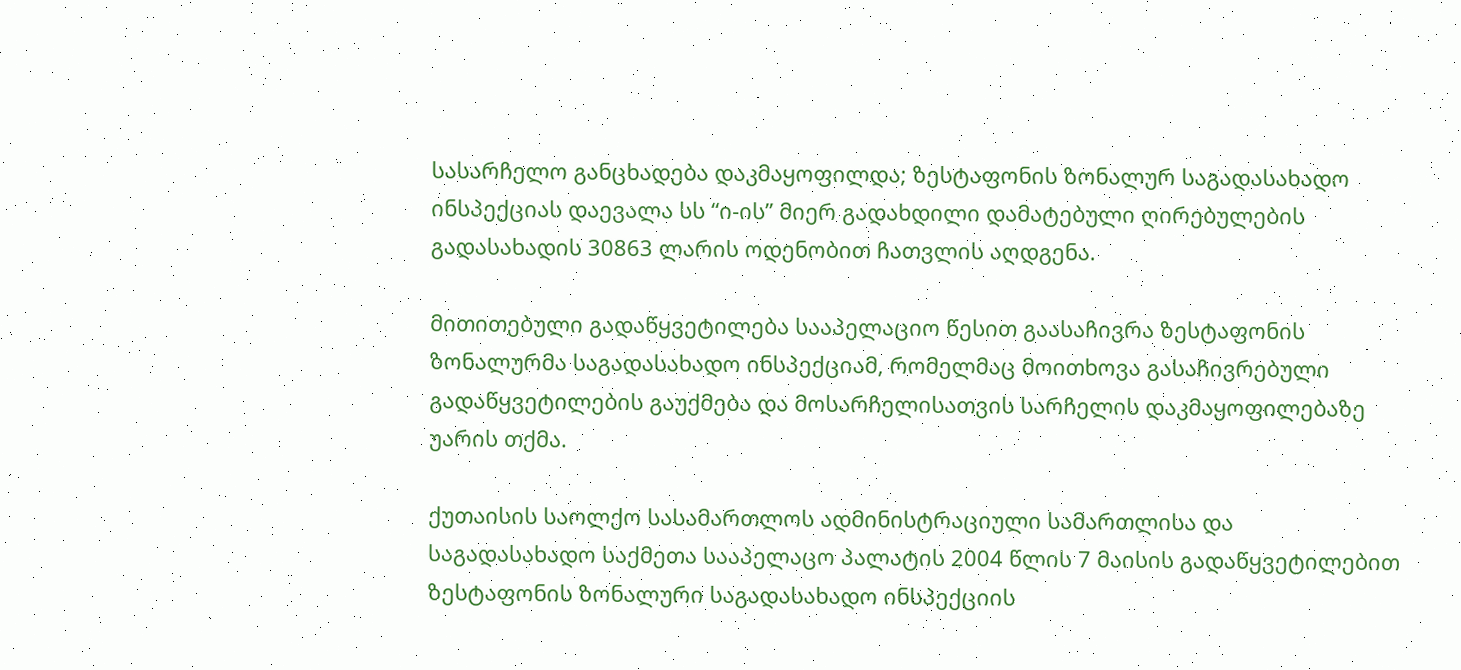სასარჩელო განცხადება დაკმაყოფილდა; ზესტაფონის ზონალურ საგადასახადო ინსპექციას დაევალა სს “ი-ის” მიერ გადახდილი დამატებული ღირებულების გადასახადის 30863 ლარის ოდენობით ჩათვლის აღდგენა.

მითითებული გადაწყვეტილება სააპელაციო წესით გაასაჩივრა ზესტაფონის ზონალურმა საგადასახადო ინსპექციამ, რომელმაც მოითხოვა გასაჩივრებული გადაწყვეტილების გაუქმება და მოსარჩელისათვის სარჩელის დაკმაყოფილებაზე უარის თქმა.

ქუთაისის საოლქო სასამართლოს ადმინისტრაციული სამართლისა და საგადასახადო საქმეთა სააპელაცო პალატის 2004 წლის 7 მაისის გადაწყვეტილებით ზესტაფონის ზონალური საგადასახადო ინსპექციის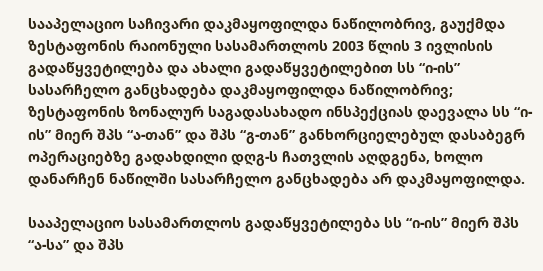სააპელაციო საჩივარი დაკმაყოფილდა ნაწილობრივ, გაუქმდა ზესტაფონის რაიონული სასამართლოს 2003 წლის 3 ივლისის გადაწყვეტილება და ახალი გადაწყვეტილებით სს “ი-ის” სასარჩელო განცხადება დაკმაყოფილდა ნაწილობრივ; ზესტაფონის ზონალურ საგადასახადო ინსპექციას დაევალა სს “ი-ის” მიერ შპს “ა-თან” და შპს “გ-თან” განხორციელებულ დასაბეგრ ოპერაციებზე გადახდილი დღგ-ს ჩათვლის აღდგენა, ხოლო დანარჩენ ნაწილში სასარჩელო განცხადება არ დაკმაყოფილდა.

სააპელაციო სასამართლოს გადაწყვეტილება სს “ი-ის” მიერ შპს “ა-სა” და შპს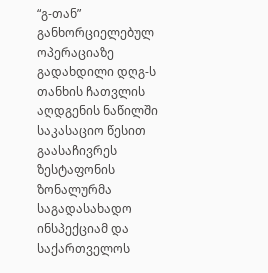“გ-თან” განხორციელებულ ოპერაციაზე გადახდილი დღგ-ს თანხის ჩათვლის აღდგენის ნაწილში საკასაციო წესით გაასაჩივრეს ზესტაფონის ზონალურმა საგადასახადო ინსპექციამ და საქართველოს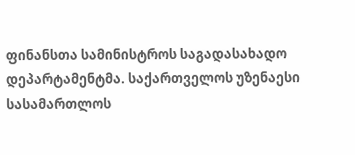ფინანსთა სამინისტროს საგადასახადო დეპარტამენტმა. საქართველოს უზენაესი სასამართლოს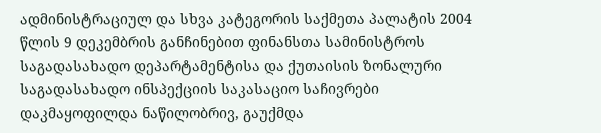ადმინისტრაციულ და სხვა კატეგორის საქმეთა პალატის 2004 წლის 9 დეკემბრის განჩინებით ფინანსთა სამინისტროს საგადასახადო დეპარტამენტისა და ქუთაისის ზონალური საგადასახადო ინსპექციის საკასაციო საჩივრები დაკმაყოფილდა ნაწილობრივ, გაუქმდა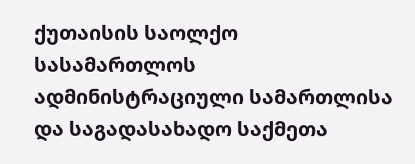ქუთაისის საოლქო სასამართლოს ადმინისტრაციული სამართლისა და საგადასახადო საქმეთა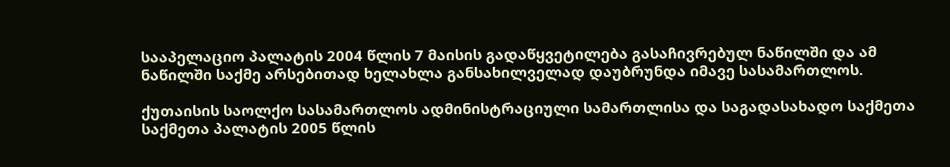სააპელაციო პალატის 2004 წლის 7 მაისის გადაწყვეტილება გასაჩივრებულ ნაწილში და ამ ნაწილში საქმე არსებითად ხელახლა განსახილველად დაუბრუნდა იმავე სასამართლოს.

ქუთაისის საოლქო სასამართლოს ადმინისტრაციული სამართლისა და საგადასახადო საქმეთა საქმეთა პალატის 2005 წლის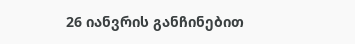26 იანვრის განჩინებით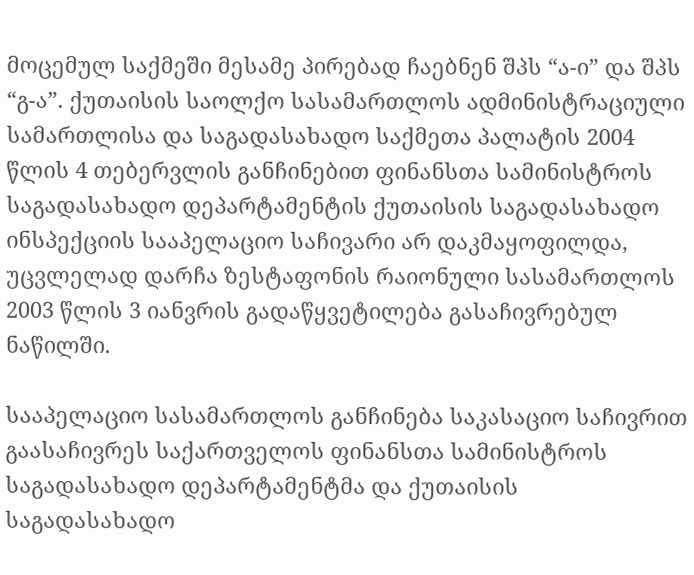მოცემულ საქმეში მესამე პირებად ჩაებნენ შპს “ა-ი” და შპს “გ-ა”. ქუთაისის საოლქო სასამართლოს ადმინისტრაციული სამართლისა და საგადასახადო საქმეთა პალატის 2004 წლის 4 თებერვლის განჩინებით ფინანსთა სამინისტროს საგადასახადო დეპარტამენტის ქუთაისის საგადასახადო ინსპექციის სააპელაციო საჩივარი არ დაკმაყოფილდა, უცვლელად დარჩა ზესტაფონის რაიონული სასამართლოს 2003 წლის 3 იანვრის გადაწყვეტილება გასაჩივრებულ ნაწილში.

სააპელაციო სასამართლოს განჩინება საკასაციო საჩივრით გაასაჩივრეს საქართველოს ფინანსთა სამინისტროს საგადასახადო დეპარტამენტმა და ქუთაისის საგადასახადო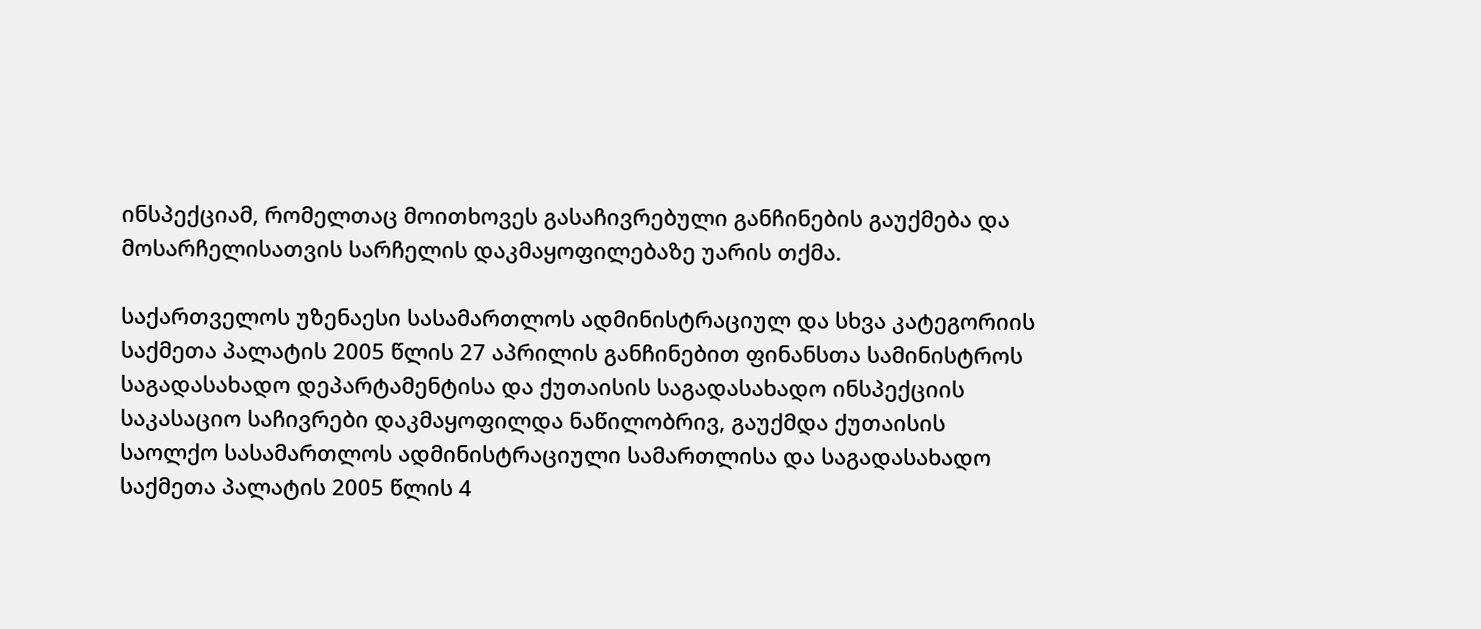ინსპექციამ, რომელთაც მოითხოვეს გასაჩივრებული განჩინების გაუქმება და მოსარჩელისათვის სარჩელის დაკმაყოფილებაზე უარის თქმა.

საქართველოს უზენაესი სასამართლოს ადმინისტრაციულ და სხვა კატეგორიის საქმეთა პალატის 2005 წლის 27 აპრილის განჩინებით ფინანსთა სამინისტროს საგადასახადო დეპარტამენტისა და ქუთაისის საგადასახადო ინსპექციის საკასაციო საჩივრები დაკმაყოფილდა ნაწილობრივ, გაუქმდა ქუთაისის საოლქო სასამართლოს ადმინისტრაციული სამართლისა და საგადასახადო საქმეთა პალატის 2005 წლის 4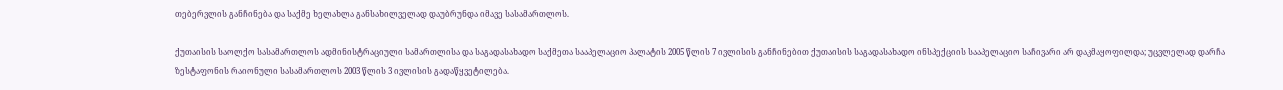თებერვლის განჩინება და საქმე ხელახლა განსახილველად დაუბრუნდა იმავე სასამართლოს.

ქუთაისის საოლქო სასამართლოს ადმინისტრაციული სამართლისა და საგადასახადო საქმეთა სააპელაციო პალატის 2005 წლის 7 ივლისის განჩინებით ქუთაისის საგადასახადო ინსპექციის სააპელაციო საჩივარი არ დაკმაყოფილდა; უცვლელად დარჩა ზესტაფონის რაიონული სასამართლოს 2003 წლის 3 ივლისის გადაწყვეტილება.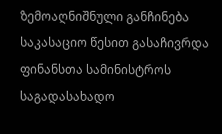ზემოაღნიშნული განჩინება საკასაციო წესით გასაჩივრდა ფინანსთა სამინისტროს საგადასახადო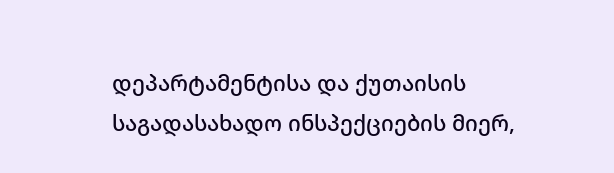დეპარტამენტისა და ქუთაისის საგადასახადო ინსპექციების მიერ,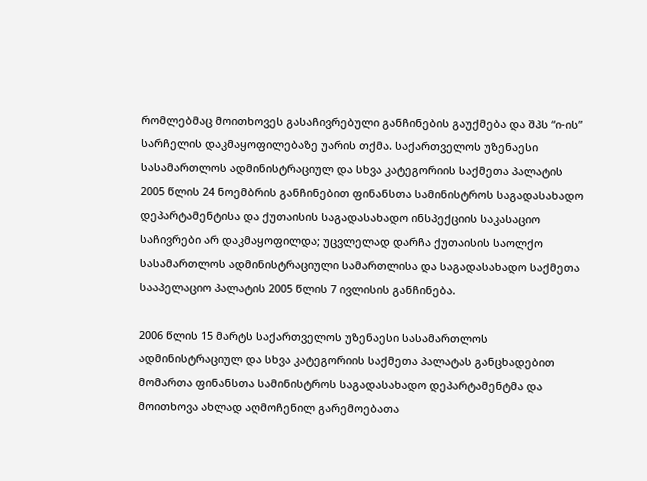რომლებმაც მოითხოვეს გასაჩივრებული განჩინების გაუქმება და შპს “ი-ის” სარჩელის დაკმაყოფილებაზე უარის თქმა. საქართველოს უზენაესი სასამართლოს ადმინისტრაციულ და სხვა კატეგორიის საქმეთა პალატის 2005 წლის 24 ნოემბრის განჩინებით ფინანსთა სამინისტროს საგადასახადო დეპარტამენტისა და ქუთაისის საგადასახადო ინსპექციის საკასაციო საჩივრები არ დაკმაყოფილდა; უცვლელად დარჩა ქუთაისის საოლქო სასამართლოს ადმინისტრაციული სამართლისა და საგადასახადო საქმეთა სააპელაციო პალატის 2005 წლის 7 ივლისის განჩინება.

2006 წლის 15 მარტს საქართველოს უზენაესი სასამართლოს ადმინისტრაციულ და სხვა კატეგორიის საქმეთა პალატას განცხადებით მომართა ფინანსთა სამინისტროს საგადასახადო დეპარტამენტმა და მოითხოვა ახლად აღმოჩენილ გარემოებათა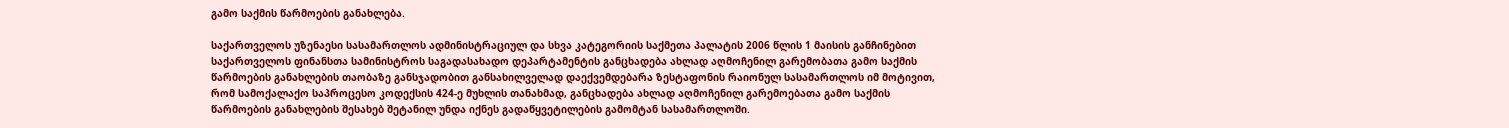გამო საქმის წარმოების განახლება.

საქართველოს უზენაესი სასამართლოს ადმინისტრაციულ და სხვა კატეგორიის საქმეთა პალატის 2006 წლის 1 მაისის განჩინებით საქართველოს ფინანსთა სამინისტროს საგადასახადო დეპარტამენტის განცხადება ახლად აღმოჩენილ გარემობათა გამო საქმის წარმოების განახლების თაობაზე განსჯადობით განსახილველად დაექვემდებარა ზესტაფონის რაიონულ სასამართლოს იმ მოტივით, რომ სამოქალაქო საპროცესო კოდექსის 424-ე მუხლის თანახმად, განცხადება ახლად აღმოჩენილ გარემოებათა გამო საქმის წარმოების განახლების შესახებ შეტანილ უნდა იქნეს გადაწყვეტილების გამომტან სასამართლოში.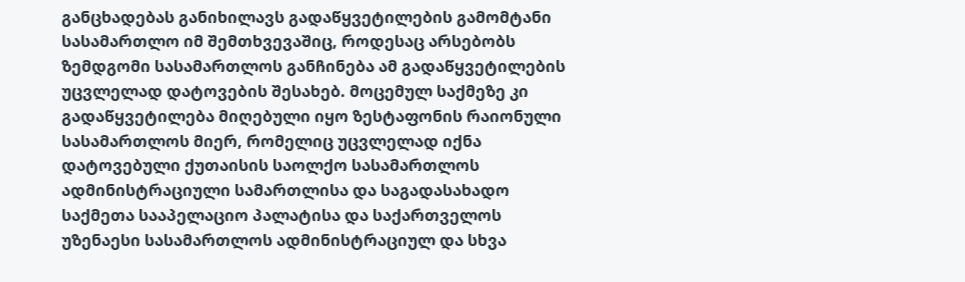განცხადებას განიხილავს გადაწყვეტილების გამომტანი სასამართლო იმ შემთხვევაშიც, როდესაც არსებობს ზემდგომი სასამართლოს განჩინება ამ გადაწყვეტილების უცვლელად დატოვების შესახებ. მოცემულ საქმეზე კი გადაწყვეტილება მიღებული იყო ზესტაფონის რაიონული სასამართლოს მიერ, რომელიც უცვლელად იქნა დატოვებული ქუთაისის საოლქო სასამართლოს ადმინისტრაციული სამართლისა და საგადასახადო საქმეთა სააპელაციო პალატისა და საქართველოს უზენაესი სასამართლოს ადმინისტრაციულ და სხვა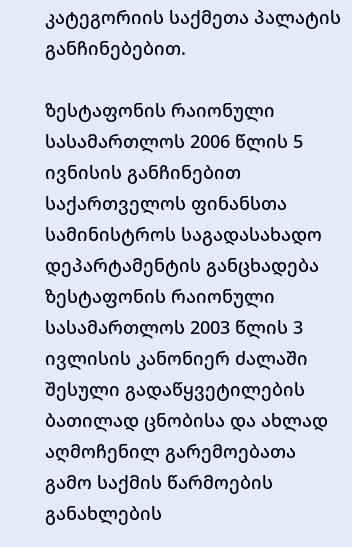კატეგორიის საქმეთა პალატის განჩინებებით.

ზესტაფონის რაიონული სასამართლოს 2006 წლის 5 ივნისის განჩინებით საქართველოს ფინანსთა სამინისტროს საგადასახადო დეპარტამენტის განცხადება ზესტაფონის რაიონული სასამართლოს 2003 წლის 3 ივლისის კანონიერ ძალაში შესული გადაწყვეტილების ბათილად ცნობისა და ახლად აღმოჩენილ გარემოებათა გამო საქმის წარმოების განახლების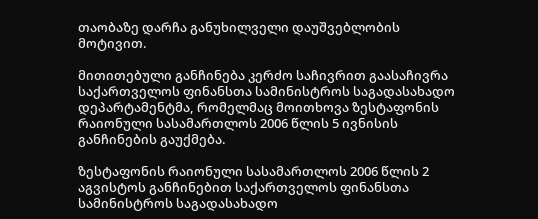თაობაზე დარჩა განუხილველი დაუშვებლობის მოტივით.

მითითებული განჩინება კერძო საჩივრით გაასაჩივრა საქართველოს ფინანსთა სამინისტროს საგადასახადო დეპარტამენტმა, რომელმაც მოითხოვა ზესტაფონის რაიონული სასამართლოს 2006 წლის 5 ივნისის განჩინების გაუქმება.

ზესტაფონის რაიონული სასამართლოს 2006 წლის 2 აგვისტოს განჩინებით საქართველოს ფინანსთა სამინისტროს საგადასახადო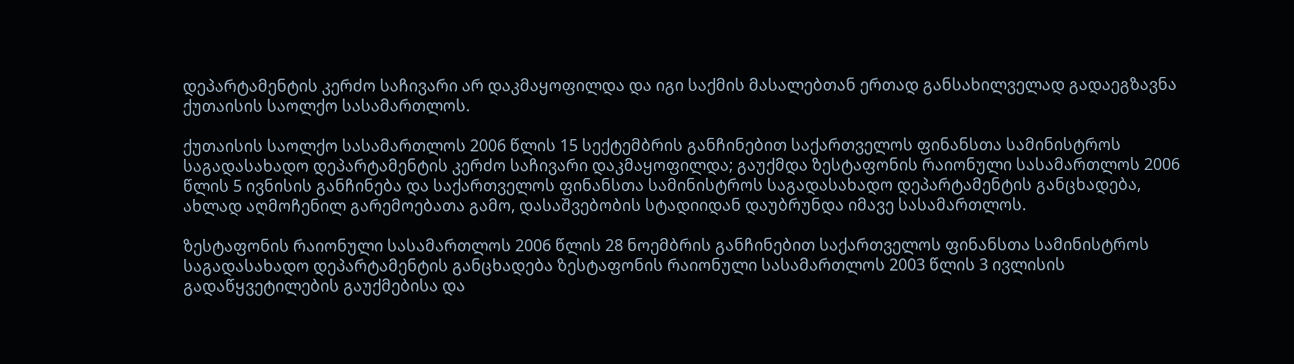დეპარტამენტის კერძო საჩივარი არ დაკმაყოფილდა და იგი საქმის მასალებთან ერთად განსახილველად გადაეგზავნა ქუთაისის საოლქო სასამართლოს.

ქუთაისის საოლქო სასამართლოს 2006 წლის 15 სექტემბრის განჩინებით საქართველოს ფინანსთა სამინისტროს საგადასახადო დეპარტამენტის კერძო საჩივარი დაკმაყოფილდა; გაუქმდა ზესტაფონის რაიონული სასამართლოს 2006 წლის 5 ივნისის განჩინება და საქართველოს ფინანსთა სამინისტროს საგადასახადო დეპარტამენტის განცხადება, ახლად აღმოჩენილ გარემოებათა გამო, დასაშვებობის სტადიიდან დაუბრუნდა იმავე სასამართლოს.

ზესტაფონის რაიონული სასამართლოს 2006 წლის 28 ნოემბრის განჩინებით საქართველოს ფინანსთა სამინისტროს საგადასახადო დეპარტამენტის განცხადება ზესტაფონის რაიონული სასამართლოს 2003 წლის 3 ივლისის გადაწყვეტილების გაუქმებისა და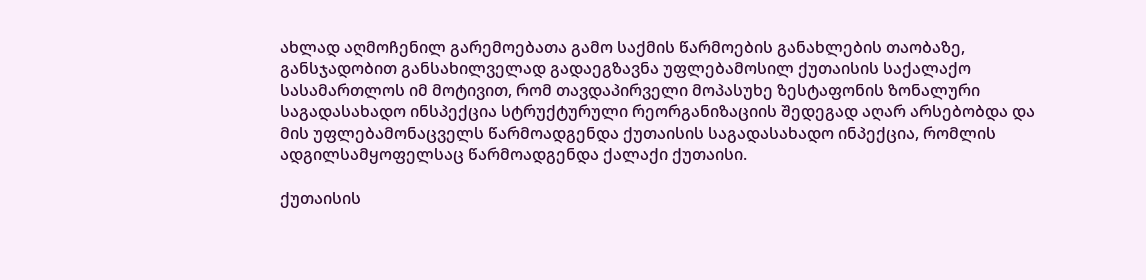ახლად აღმოჩენილ გარემოებათა გამო საქმის წარმოების განახლების თაობაზე, განსჯადობით განსახილველად გადაეგზავნა უფლებამოსილ ქუთაისის საქალაქო სასამართლოს იმ მოტივით, რომ თავდაპირველი მოპასუხე ზესტაფონის ზონალური საგადასახადო ინსპექცია სტრუქტურული რეორგანიზაციის შედეგად აღარ არსებობდა და მის უფლებამონაცველს წარმოადგენდა ქუთაისის საგადასახადო ინპექცია, რომლის ადგილსამყოფელსაც წარმოადგენდა ქალაქი ქუთაისი.

ქუთაისის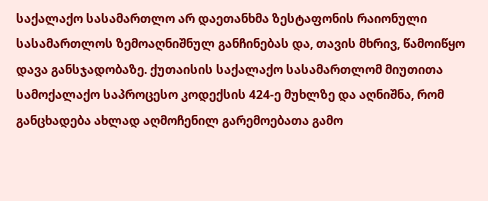საქალაქო სასამართლო არ დაეთანხმა ზესტაფონის რაიონული სასამართლოს ზემოაღნიშნულ განჩინებას და, თავის მხრივ, წამოიწყო დავა განსჯადობაზე. ქუთაისის საქალაქო სასამართლომ მიუთითა სამოქალაქო საპროცესო კოდექსის 424-ე მუხლზე და აღნიშნა, რომ განცხადება ახლად აღმოჩენილ გარემოებათა გამო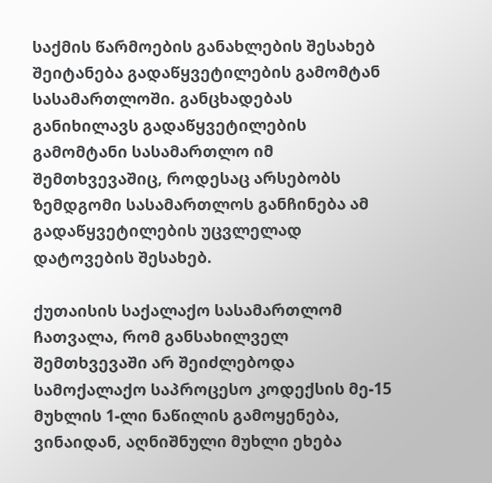საქმის წარმოების განახლების შესახებ შეიტანება გადაწყვეტილების გამომტან სასამართლოში. განცხადებას განიხილავს გადაწყვეტილების გამომტანი სასამართლო იმ შემთხვევაშიც, როდესაც არსებობს ზემდგომი სასამართლოს განჩინება ამ გადაწყვეტილების უცვლელად დატოვების შესახებ.

ქუთაისის საქალაქო სასამართლომ ჩათვალა, რომ განსახილველ შემთხვევაში არ შეიძლებოდა სამოქალაქო საპროცესო კოდექსის მე-15 მუხლის 1-ლი ნაწილის გამოყენება, ვინაიდან, აღნიშნული მუხლი ეხება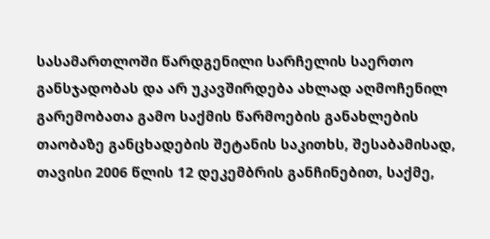სასამართლოში წარდგენილი სარჩელის საერთო განსჯადობას და არ უკავშირდება ახლად აღმოჩენილ გარემობათა გამო საქმის წარმოების განახლების თაობაზე განცხადების შეტანის საკითხს, შესაბამისად, თავისი 2006 წლის 12 დეკემბრის განჩინებით, საქმე,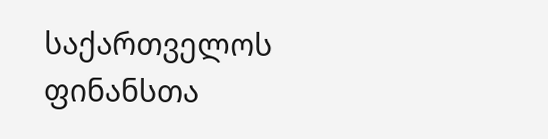საქართველოს ფინანსთა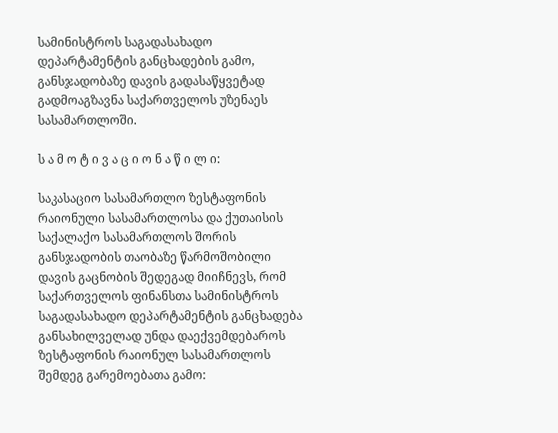სამინისტროს საგადასახადო დეპარტამენტის განცხადების გამო, განსჯადობაზე დავის გადასაწყვეტად გადმოაგზავნა საქართველოს უზენაეს სასამართლოში.

ს ა მ ო ტ ი ვ ა ც ი ო ნ ა წ ი ლ ი:

საკასაციო სასამართლო ზესტაფონის რაიონული სასამართლოსა და ქუთაისის საქალაქო სასამართლოს შორის განსჯადობის თაობაზე წარმოშობილი დავის გაცნობის შედეგად მიიჩნევს, რომ საქართველოს ფინანსთა სამინისტროს საგადასახადო დეპარტამენტის განცხადება განსახილველად უნდა დაექვემდებაროს ზესტაფონის რაიონულ სასამართლოს შემდეგ გარემოებათა გამო: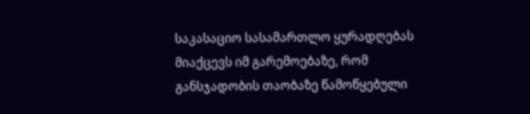საკასაციო სასამართლო ყურადღებას მიაქცევს იმ გარემოებაზე, რომ განსჯადობის თაობაზე წამოწყებული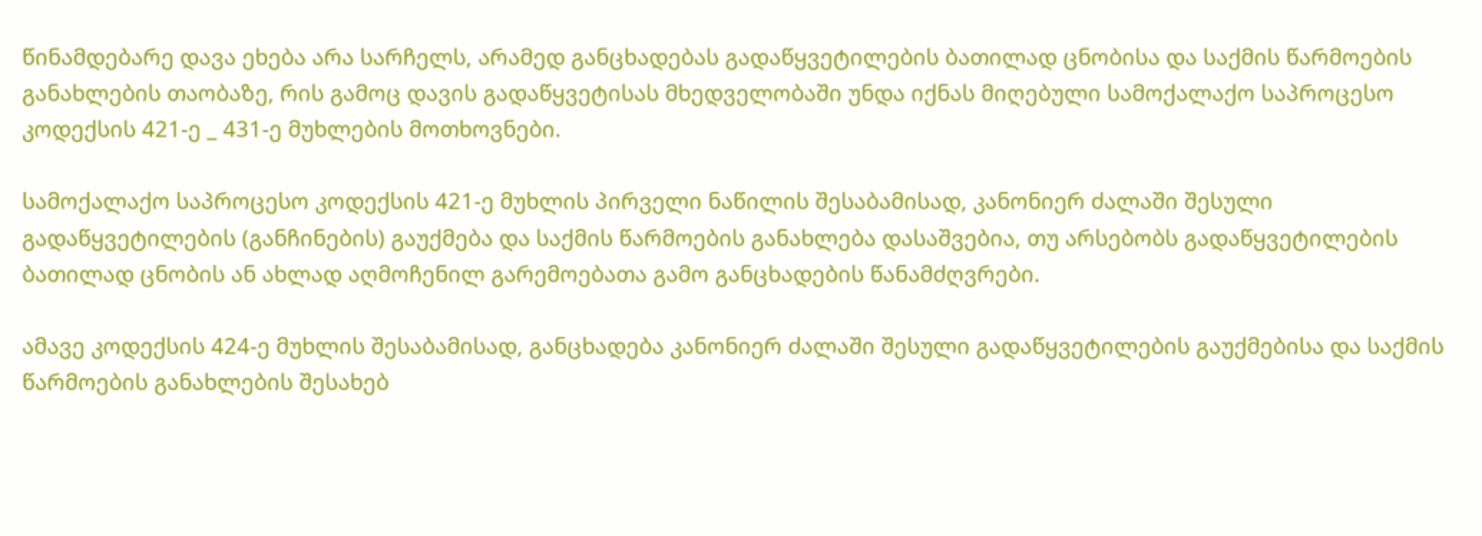წინამდებარე დავა ეხება არა სარჩელს, არამედ განცხადებას გადაწყვეტილების ბათილად ცნობისა და საქმის წარმოების განახლების თაობაზე, რის გამოც დავის გადაწყვეტისას მხედველობაში უნდა იქნას მიღებული სამოქალაქო საპროცესო კოდექსის 421-ე _ 431-ე მუხლების მოთხოვნები.

სამოქალაქო საპროცესო კოდექსის 421-ე მუხლის პირველი ნაწილის შესაბამისად, კანონიერ ძალაში შესული გადაწყვეტილების (განჩინების) გაუქმება და საქმის წარმოების განახლება დასაშვებია, თუ არსებობს გადაწყვეტილების ბათილად ცნობის ან ახლად აღმოჩენილ გარემოებათა გამო განცხადების წანამძღვრები.

ამავე კოდექსის 424-ე მუხლის შესაბამისად, განცხადება კანონიერ ძალაში შესული გადაწყვეტილების გაუქმებისა და საქმის წარმოების განახლების შესახებ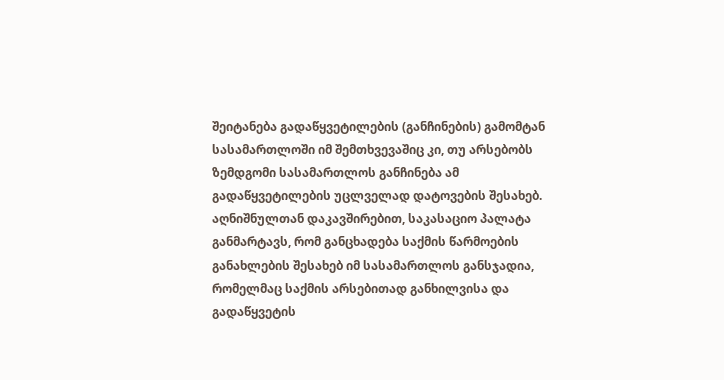შეიტანება გადაწყვეტილების (განჩინების) გამომტან სასამართლოში იმ შემთხვევაშიც კი, თუ არსებობს ზემდგომი სასამართლოს განჩინება ამ გადაწყვეტილების უცლველად დატოვების შესახებ. აღნიშნულთან დაკავშირებით, საკასაციო პალატა განმარტავს, რომ განცხადება საქმის წარმოების განახლების შესახებ იმ სასამართლოს განსჯადია, რომელმაც საქმის არსებითად განხილვისა და გადაწყვეტის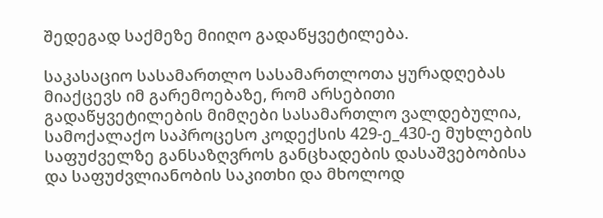შედეგად საქმეზე მიიღო გადაწყვეტილება.

საკასაციო სასამართლო სასამართლოთა ყურადღებას მიაქცევს იმ გარემოებაზე, რომ არსებითი გადაწყვეტილების მიმღები სასამართლო ვალდებულია, სამოქალაქო საპროცესო კოდექსის 429-ე_430-ე მუხლების საფუძველზე განსაზღვროს განცხადების დასაშვებობისა და საფუძვლიანობის საკითხი და მხოლოდ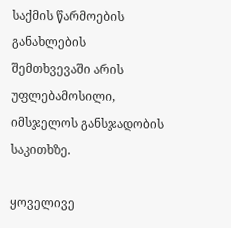საქმის წარმოების განახლების შემთხვევაში არის უფლებამოსილი, იმსჯელოს განსჯადობის საკითხზე.

ყოველივე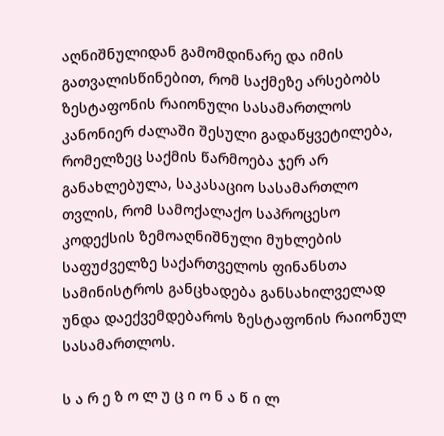აღნიშნულიდან გამომდინარე და იმის გათვალისწინებით, რომ საქმეზე არსებობს ზესტაფონის რაიონული სასამართლოს კანონიერ ძალაში შესული გადაწყვეტილება, რომელზეც საქმის წარმოება ჯერ არ განახლებულა, საკასაციო სასამართლო თვლის, რომ სამოქალაქო საპროცესო კოდექსის ზემოაღნიშნული მუხლების საფუძველზე საქართველოს ფინანსთა სამინისტროს განცხადება განსახილველად უნდა დაექვემდებაროს ზესტაფონის რაიონულ სასამართლოს.

ს ა რ ე ზ ო ლ უ ც ი ო ნ ა წ ი ლ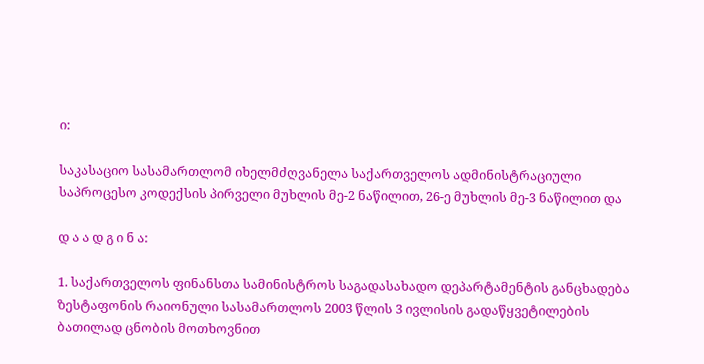ი:

საკასაციო სასამართლომ იხელმძღვანელა საქართველოს ადმინისტრაციული საპროცესო კოდექსის პირველი მუხლის მე-2 ნაწილით, 26-ე მუხლის მე-3 ნაწილით და

დ ა ა დ გ ი ნ ა:

1. საქართველოს ფინანსთა სამინისტროს საგადასახადო დეპარტამენტის განცხადება ზესტაფონის რაიონული სასამართლოს 2003 წლის 3 ივლისის გადაწყვეტილების ბათილად ცნობის მოთხოვნით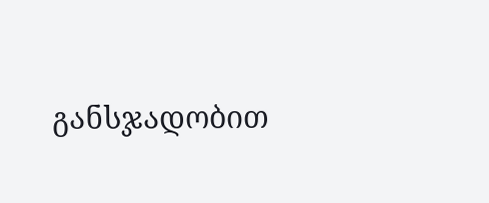განსჯადობით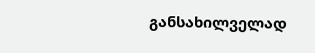განსახილველად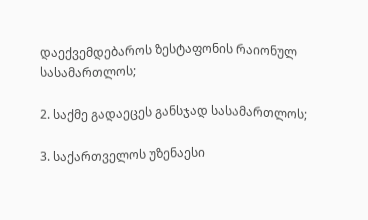დაექვემდებაროს ზესტაფონის რაიონულ სასამართლოს;

2. საქმე გადაეცეს განსჯად სასამართლოს;

3. საქართველოს უზენაესი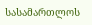სასამართლოს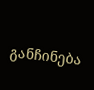განჩინება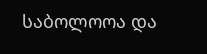საბოლოოა და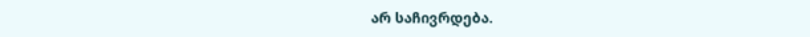არ საჩივრდება.